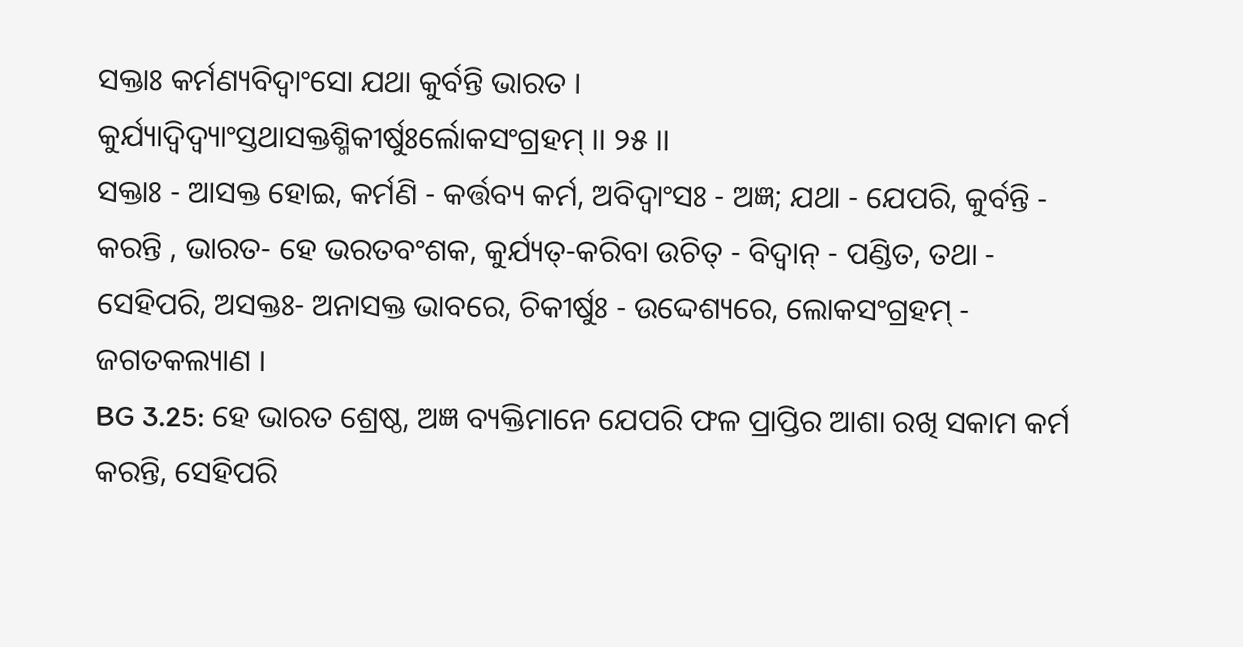ସକ୍ତାଃ କର୍ମଣ୍ୟବିଦ୍ୱାଂସୋ ଯଥା କୁର୍ବନ୍ତି ଭାରତ ।
କୁର୍ଯ୍ୟାଦ୍ୱିଦ୍ୱ୍ୟାଂସ୍ତଥାସକ୍ତଶ୍ମିକୀର୍ଷୁଃର୍ଲୋକସଂଗ୍ରହମ୍ ।। ୨୫ ।।
ସକ୍ତାଃ - ଆସକ୍ତ ହୋଇ, କର୍ମଣି - କର୍ତ୍ତବ୍ୟ କର୍ମ, ଅବିଦ୍ୱାଂସଃ - ଅଜ୍ଞ; ଯଥା - ଯେପରି, କୁର୍ବନ୍ତି - କରନ୍ତି , ଭାରତ- ହେ ଭରତବଂଶକ, କୁର୍ଯ୍ୟତ୍-କରିବା ଉଚିତ୍ - ବିଦ୍ୱାନ୍ - ପଣ୍ଡିତ, ତଥା - ସେହିପରି, ଅସକ୍ତଃ- ଅନାସକ୍ତ ଭାବରେ, ଚିକୀର୍ଷୁଃ - ଉଦ୍ଦେଶ୍ୟରେ, ଲୋକସଂଗ୍ରହମ୍ - ଜଗତକଲ୍ୟାଣ ।
BG 3.25: ହେ ଭାରତ ଶ୍ରେଷ୍ଠ, ଅଜ୍ଞ ବ୍ୟକ୍ତିମାନେ ଯେପରି ଫଳ ପ୍ରାପ୍ତିର ଆଶା ରଖି ସକାମ କର୍ମ କରନ୍ତି, ସେହିପରି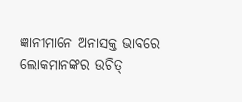ଜ୍ଞାନୀମାନେ ଅନାସକ୍ତ ଭାବରେ ଲୋକମାନଙ୍କର ଉଚିତ୍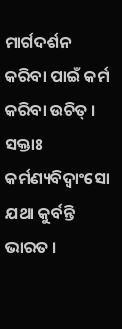ମାର୍ଗଦର୍ଶନ କରିବା ପାଇଁ କର୍ମ କରିବା ଉଚିତ୍ ।
ସକ୍ତାଃ କର୍ମଣ୍ୟବିଦ୍ୱାଂସୋ ଯଥା କୁର୍ବନ୍ତି ଭାରତ ।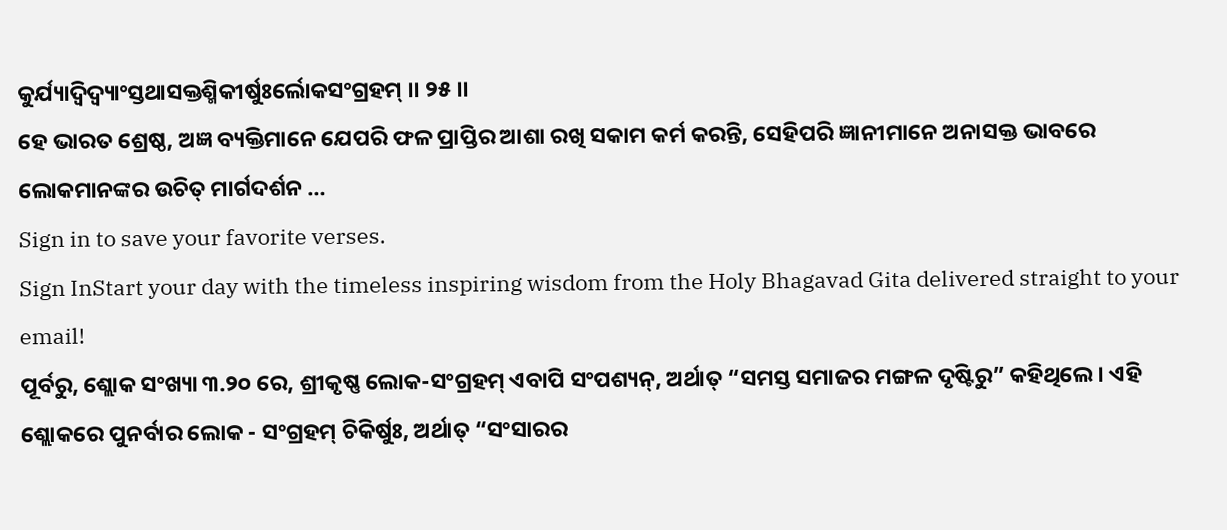କୁର୍ଯ୍ୟାଦ୍ୱିଦ୍ୱ୍ୟାଂସ୍ତଥାସକ୍ତଶ୍ମିକୀର୍ଷୁଃର୍ଲୋକସଂଗ୍ରହମ୍ ।। ୨୫ ।।
ହେ ଭାରତ ଶ୍ରେଷ୍ଠ, ଅଜ୍ଞ ବ୍ୟକ୍ତିମାନେ ଯେପରି ଫଳ ପ୍ରାପ୍ତିର ଆଶା ରଖି ସକାମ କର୍ମ କରନ୍ତି, ସେହିପରି ଜ୍ଞାନୀମାନେ ଅନାସକ୍ତ ଭାବରେ ଲୋକମାନଙ୍କର ଉଚିତ୍ ମାର୍ଗଦର୍ଶନ …
Sign in to save your favorite verses.
Sign InStart your day with the timeless inspiring wisdom from the Holy Bhagavad Gita delivered straight to your email!
ପୂର୍ବରୁ, ଶ୍ଲୋକ ସଂଖ୍ୟା ୩.୨୦ ରେ, ଶ୍ରୀକୃଷ୍ଣ ଲୋକ-ସଂଗ୍ରହମ୍ ଏବାପି ସଂପଶ୍ୟନ୍, ଅର୍ଥାତ୍ “ସମସ୍ତ ସମାଜର ମଙ୍ଗଳ ଦୃଷ୍ଟିରୁ” କହିଥିଲେ । ଏହି ଶ୍ଲୋକରେ ପୁନର୍ବାର ଲୋକ - ସଂଗ୍ରହମ୍ ଚିକିର୍ଷୁଃ, ଅର୍ଥାତ୍ “ସଂସାରର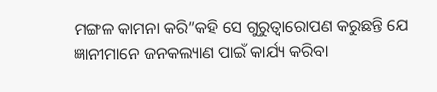ମଙ୍ଗଳ କାମନା କରି”କହି ସେ ଗୁରୁତ୍ୱାରୋପଣ କରୁଛନ୍ତି ଯେ ଜ୍ଞାନୀମାନେ ଜନକଲ୍ୟାଣ ପାଇଁ କାର୍ଯ୍ୟ କରିବା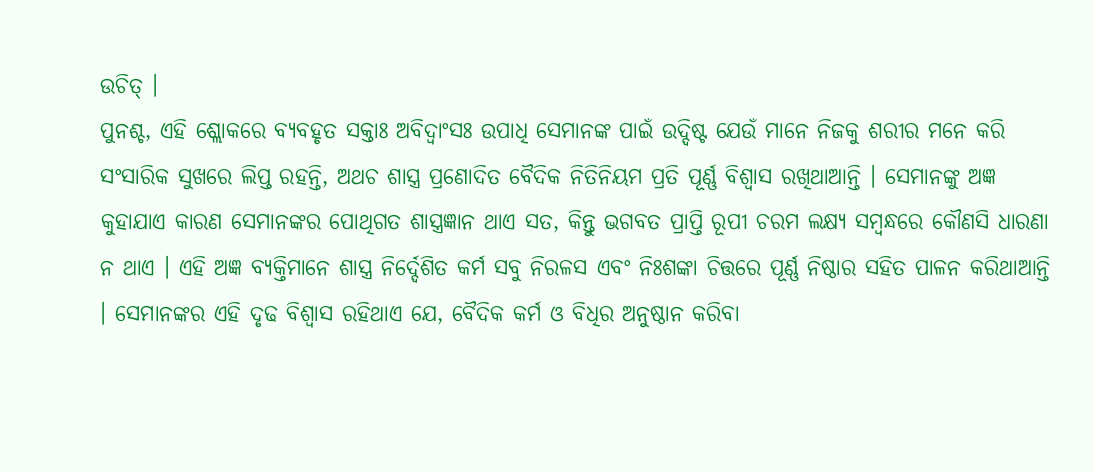ଉଚିତ୍ ।
ପୁନଶ୍ଚ, ଏହି ଶ୍ଲୋକରେ ବ୍ୟବହୃତ ସକ୍ତାଃ ଅବିଦ୍ୱାଂସଃ ଉପାଧି ସେମାନଙ୍କ ପାଇଁ ଉଦ୍ଦିଷ୍ଟ ଯେଉଁ ମାନେ ନିଜକୁ ଶରୀର ମନେ କରି ସଂସାରିକ ସୁଖରେ ଲିପ୍ତ ରହନ୍ତି, ଅଥଚ ଶାସ୍ତ୍ର ପ୍ରଣୋଦିତ ବୈଦିକ ନିତିନିୟମ ପ୍ରତି ପୂର୍ଣ୍ଣ ବିଶ୍ୱାସ ରଖିଥାଆନ୍ତି । ସେମାନଙ୍କୁ ଅଜ୍ଞ କୁହାଯାଏ କାରଣ ସେମାନଙ୍କର ପୋଥିଗତ ଶାସ୍ତ୍ରଜ୍ଞାନ ଥାଏ ସତ, କିନ୍ତୁ ଭଗବତ ପ୍ରାପ୍ତି ରୂପୀ ଚରମ ଲକ୍ଷ୍ୟ ସମ୍ବନ୍ଧରେ କୌଣସି ଧାରଣା ନ ଥାଏ । ଏହି ଅଜ୍ଞ ବ୍ୟକ୍ତିମାନେ ଶାସ୍ତ୍ର ନିର୍ଦ୍ଦେଶିତ କର୍ମ ସବୁ ନିରଳସ ଏବଂ ନିଃଶଙ୍କା ଚିତ୍ତରେ ପୂର୍ଣ୍ଣ ନିଷ୍ଠାର ସହିତ ପାଳନ କରିଥାଆନ୍ତି । ସେମାନଙ୍କର ଏହି ଦୃଢ ବିଶ୍ୱାସ ରହିଥାଏ ଯେ, ବୈଦିକ କର୍ମ ଓ ବିଧିର ଅନୁଷ୍ଠାନ କରିବା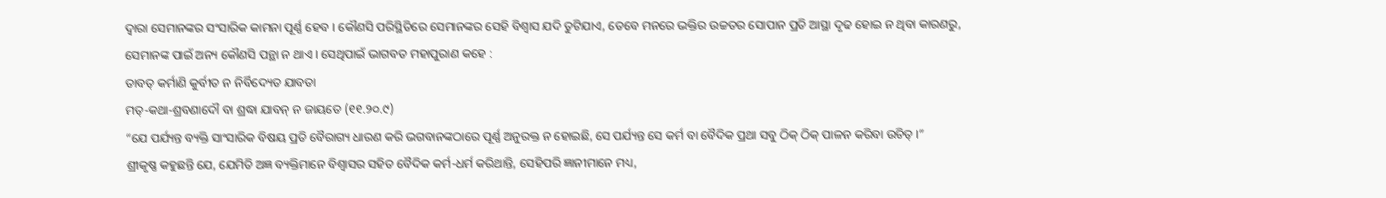ଦ୍ୱାରା ସେମାନଙ୍କର ସଂସାରିକ କାମନା ପୂର୍ଣ୍ଣ ହେବ । କୌଣସି ପରିସ୍ଥିତିରେ ସେମାନଙ୍କର ସେହି ବିଶ୍ୱାସ ଯଦି ତୁଟିଯାଏ, ତେବେ ମନରେ ଭକ୍ତିର ଉଚ୍ଚତର ସୋପାନ ପ୍ରତି ଆସ୍ଥା ଦୃଢ ହୋଇ ନ ଥିବା କାରଣରୁ, ସେମାନଙ୍କ ପାଇଁ ଅନ୍ୟ କୌଣସି ପନ୍ଥା ନ ଥାଏ । ସେଥିପାଇଁ ଭାଗବତ ମହାପୁରାଣ କହେ :
ତାବତ୍ କର୍ମାଣି କୁର୍ବୀତ ନ ନିର୍ବିଦ୍ୟେତ ଯାବତା
ମତ୍-କଥା-ଶ୍ରବଣାଦୌ ବା ଶ୍ରଦ୍ଧା ଯାବନ୍ ନ ଜାୟତେ (୧୧.୨୦.୯)
“ଯେ ପର୍ଯ୍ୟନ୍ତ ବ୍ୟକ୍ତି ସାଂସାରିକ ବିଷୟ ପ୍ରତି ବୈରାଗ୍ୟ ଧାରଣ କରି ଭଗବାନଙ୍କଠାରେ ପୂର୍ଣ୍ଣ ଅନୁରକ୍ତ ନ ହୋଇଛି, ସେ ପର୍ଯ୍ୟନ୍ତ ସେ କର୍ମ ବା ବୈଦିକ ପ୍ରଥା ସବୁ ଠିକ୍ ଠିକ୍ ପାଳନ କରିବା ଉଚିତ୍ ।”
ଶ୍ରୀକୃଷ୍ଣ କହୁଛନ୍ତି ଯେ, ଯେମିତି ଅଜ୍ଞ ବ୍ୟକ୍ତିମାନେ ବିଶ୍ୱାସର ସହିତ ବୈଦିକ କର୍ମ-ଧର୍ମ କରିଥାନ୍ତି, ସେହିପରି ଜ୍ଞାନୀମାନେ ମଧ୍ୟ,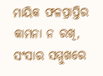ମାୟିକ ଫଳପ୍ରାପ୍ତିର କାମନା ନ ରଖି, ସଂସାର ସମ୍ମୁଖରେ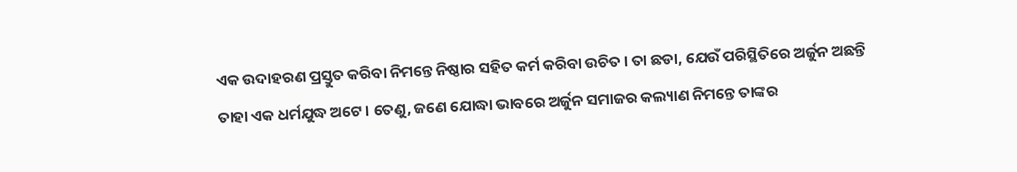ଏକ ଉଦାହରଣ ପ୍ରସ୍ତୁତ କରିବା ନିମନ୍ତେ ନିଷ୍ଠାର ସହିତ କର୍ମ କରିବା ଉଚିତ । ତା ଛଡା, ଯେଉଁ ପରିସ୍ଥିତିରେ ଅର୍ଜୁନ ଅଛନ୍ତି ତାହା ଏକ ଧର୍ମଯୁଦ୍ଧ ଅଟେ । ତେଣୁ, ଜଣେ ଯୋଦ୍ଧା ଭାବରେ ଅର୍ଜୁନ ସମାଜର କଲ୍ୟାଣ ନିମନ୍ତେ ତାଙ୍କର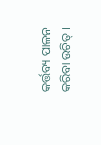କର୍ତ୍ତବ୍ୟ ପାଳନ କରିବା ଉଚିତ୍ ।